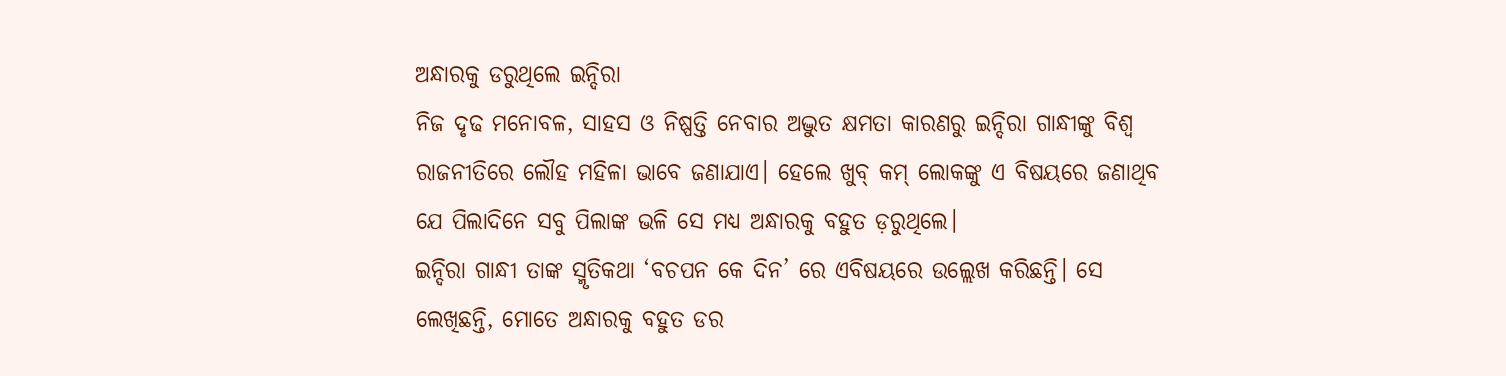ଅନ୍ଧାରକୁ ଡରୁଥିଲେ ଇନ୍ଦିରା
ନିଜ ଦୃଢ ମନୋବଳ, ସାହସ ଓ ନିଷ୍ପତ୍ତି ନେବାର ଅଦ୍ଭୁତ କ୍ଷମତା କାରଣରୁ ଇନ୍ଦିରା ଗାନ୍ଧୀଙ୍କୁ ବିଶ୍ୱ ରାଜନୀତିରେ ଲୌହ ମହିଳା ଭାବେ ଜଣାଯାଏ। ହେଲେ ଖୁବ୍ କମ୍ ଲୋକଙ୍କୁ ଏ ବିଷୟରେ ଜଣାଥିବ ଯେ ପିଲାଦିନେ ସବୁ ପିଲାଙ୍କ ଭଳି ସେ ମଧ୍ୟ ଅନ୍ଧାରକୁ ବହୁତ ଡ଼ରୁଥିଲେ।
ଇନ୍ଦିରା ଗାନ୍ଧୀ ତାଙ୍କ ସ୍ମୃତିକଥା ‘ବଚପନ କେ ଦିନ’ ରେ ଏବିଷୟରେ ଉଲ୍ଲେଖ କରିଛନ୍ତି। ସେ ଲେଖିଛନ୍ତି, ମୋତେ ଅନ୍ଧାରକୁ ବହୁତ ଡର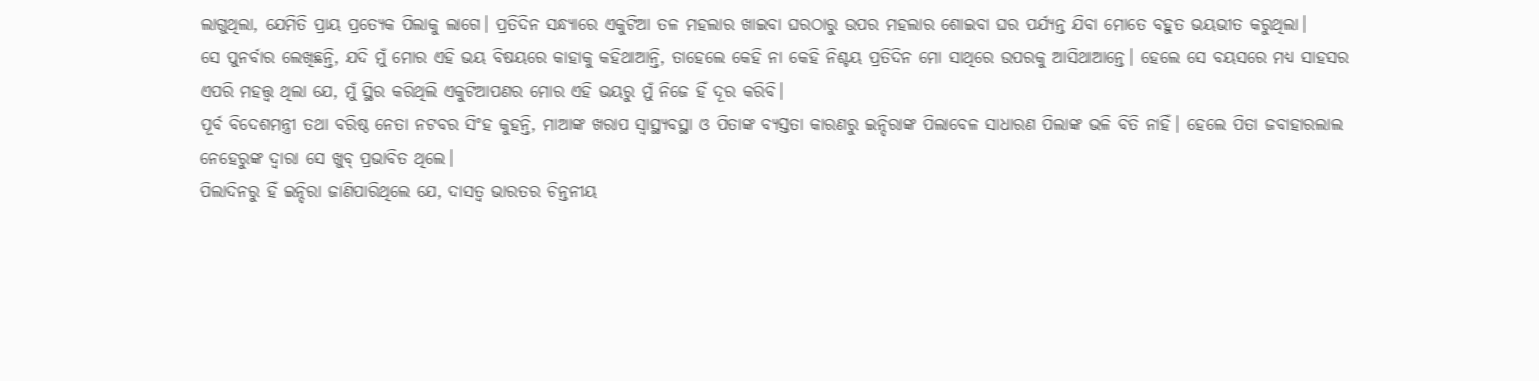ଲାଗୁଥିଲା, ଯେମିତି ପ୍ରାୟ ପ୍ରତ୍ୟେକ ପିଲାକୁ ଲାଗେ। ପ୍ରତିଦିନ ସନ୍ଧ୍ୟାରେ ଏକୁଟିଆ ତଳ ମହଲାର ଖାଇବା ଘରଠାରୁ ଉପର ମହଲାର ଶୋଇବା ଘର ପର୍ଯ୍ୟନ୍ତ ଯିବା ମୋତେ ବହୁତ ଭୟଭୀତ କରୁଥିଲା।
ସେ ପୁନର୍ବାର ଲେଖିଛନ୍ତି, ଯଦି ମୁଁ ମୋର ଏହି ଭୟ ବିଷୟରେ କାହାକୁ କହିଥାଆନ୍ତି, ତାହେଲେ କେହି ନା କେହି ନିଶ୍ଚୟ ପ୍ରତିଦିନ ମୋ ସାଥିରେ ଉପରକୁ ଆସିଥାଆନ୍ତେ। ହେଲେ ସେ ବୟସରେ ମଧ୍ୟ ସାହସର ଏପରି ମହତ୍ତ୍ୱ ଥିଲା ଯେ, ମୁଁ ସ୍ଥିର କରିଥିଲି ଏକୁଟିଆପଣର ମୋର ଏହି ଭୟରୁ ମୁଁ ନିଜେ ହିଁ ଦୂର କରିବି।
ପୂର୍ବ ବିଦେଶମନ୍ତ୍ରୀ ତଥା ବରିଷ୍ଠ ନେତା ନଟବର ସିଂହ କୁହନ୍ତି, ମାଆଙ୍କ ଖରାପ ସ୍ୱାସ୍ଥ୍ୟବସ୍ଥା ଓ ପିତାଙ୍କ ବ୍ୟସ୍ତତା କାରଣରୁ ଇନ୍ଦିରାଙ୍କ ପିଲାବେଳ ସାଧାରଣ ପିଲାଙ୍କ ଭଳି ବିତି ନାହିଁ। ହେଲେ ପିତା ଜବାହାରଲାଲ ନେହେରୁଙ୍କ ଦ୍ୱାରା ସେ ଖୁବ୍ ପ୍ରଭାବିତ ଥିଲେ।
ପିଲାଦିନରୁ ହିଁ ଇନ୍ଦିରା ଜାଣିପାରିଥିଲେ ଯେ, ଦାସତ୍ୱ ଭାରତର ଚିନ୍ତନୀୟ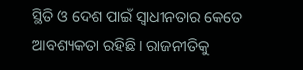ସ୍ଥିତି ଓ ଦେଶ ପାଇଁ ସ୍ୱାଧୀନତାର କେତେ ଆବଶ୍ୟକତା ରହିଛି। ରାଜନୀତିକୁ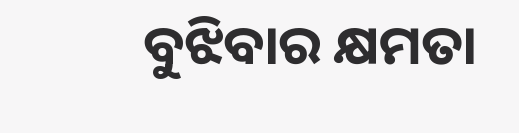ବୁଝିବାର କ୍ଷମତା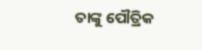ତାଙ୍କୁ ପୌତ୍ରିକ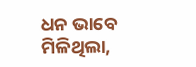ଧନ ଭାବେ ମିଳିଥିଲା,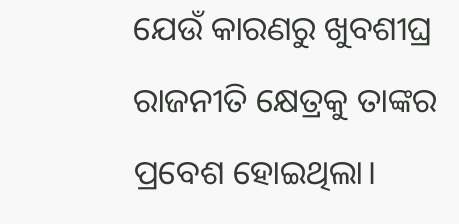ଯେଉଁ କାରଣରୁ ଖୁବଶୀଘ୍ର ରାଜନୀତି କ୍ଷେତ୍ରକୁ ତାଙ୍କର ପ୍ରବେଶ ହୋଇଥିଲା।